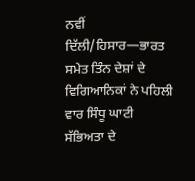ਨਵੀਂ ਦਿੱਲੀ/ਹਿਸਾਰ—ਭਾਰਤ ਸਮੇਤ ਤਿੰਨ ਦੇਸ਼ਾਂ ਦੇ ਵਿਗਿਆਨਿਕਾਂ ਨੇ ਪਹਿਲੀ ਵਾਰ ਸਿੰਧੂ ਘਾਟੀ ਸੱਭਿਅਤਾ ਦੇ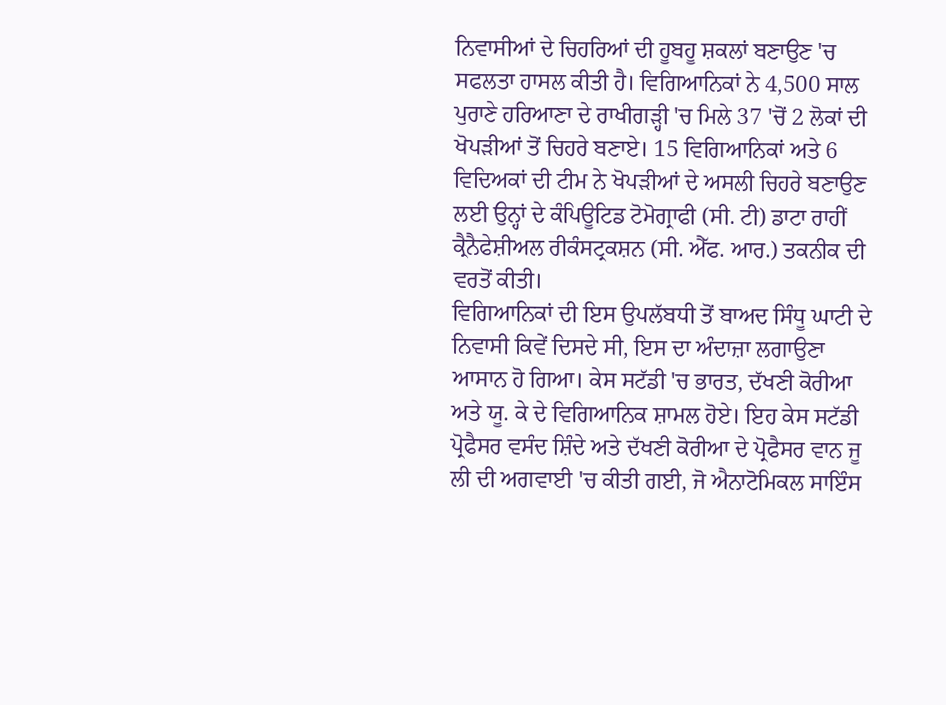ਨਿਵਾਸੀਆਂ ਦੇ ਚਿਹਰਿਆਂ ਦੀ ਹੂਬਹੂ ਸ਼ਕਲਾਂ ਬਣਾਉਣ 'ਚ ਸਫਲਤਾ ਹਾਸਲ ਕੀਤੀ ਹੈ। ਵਿਗਿਆਨਿਕਾਂ ਨੇ 4,500 ਸਾਲ ਪੁਰਾਣੇ ਹਰਿਆਣਾ ਦੇ ਰਾਖੀਗੜ੍ਹੀ 'ਚ ਮਿਲੇ 37 'ਚੋਂ 2 ਲੋਕਾਂ ਦੀ ਖੋਪੜੀਆਂ ਤੋਂ ਚਿਹਰੇ ਬਣਾਏ। 15 ਵਿਗਿਆਨਿਕਾਂ ਅਤੇ 6 ਵਿਦਿਅਕਾਂ ਦੀ ਟੀਮ ਨੇ ਖੋਪੜੀਆਂ ਦੇ ਅਸਲੀ ਚਿਹਰੇ ਬਣਾਉਣ ਲਈ ਉਨ੍ਹਾਂ ਦੇ ਕੰਪਿਊਟਿਡ ਟੋਮੋਗ੍ਰਾਫੀ (ਸੀ. ਟੀ) ਡਾਟਾ ਰਾਹੀਂ ਕ੍ਰੈਨੈਫੇਸ਼ੀਅਲ ਰੀਕੰਸਟ੍ਰਕਸ਼ਨ (ਸੀ. ਐੱਫ. ਆਰ.) ਤਕਨੀਕ ਦੀ ਵਰਤੋਂ ਕੀਤੀ।
ਵਿਗਿਆਨਿਕਾਂ ਦੀ ਇਸ ਉਪਲੱਬਧੀ ਤੋਂ ਬਾਅਦ ਸਿੰਧੂ ਘਾਟੀ ਦੇ ਨਿਵਾਸੀ ਕਿਵੇਂ ਦਿਸਦੇ ਸੀ, ਇਸ ਦਾ ਅੰਦਾਜ਼ਾ ਲਗਾਉਣਾ ਆਸਾਨ ਹੋ ਗਿਆ। ਕੇਸ ਸਟੱਡੀ 'ਚ ਭਾਰਤ, ਦੱਖਣੀ ਕੋਰੀਆ ਅਤੇ ਯੂ. ਕੇ ਦੇ ਵਿਗਿਆਨਿਕ ਸ਼ਾਮਲ ਹੋਏ। ਇਹ ਕੇਸ ਸਟੱਡੀ ਪ੍ਰੋਫੈਸਰ ਵਸੰਦ ਸ਼ਿੰਦੇ ਅਤੇ ਦੱਖਣੀ ਕੋਰੀਆ ਦੇ ਪ੍ਰੋਫੈਸਰ ਵਾਨ ਜੂ ਲੀ ਦੀ ਅਗਵਾਈ 'ਚ ਕੀਤੀ ਗਈ, ਜੋ ਐਨਾਟੋਮਿਕਲ ਸਾਇੰਸ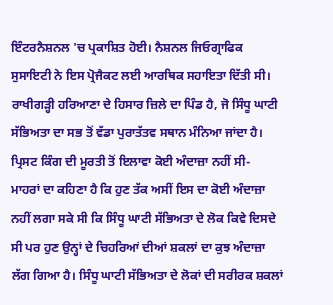ਇੰਟਰਨੈਸ਼ਨਲ 'ਚ ਪ੍ਰਕਾਸ਼ਿਤ ਹੋਈ। ਨੈਸ਼ਨਲ ਜਿਓਗ੍ਰਾਫਿਕ ਸੁਸਾਇਟੀ ਨੇ ਇਸ ਪ੍ਰੋਜੈਕਟ ਲਈ ਆਰਥਿਕ ਸਹਾਇਤਾ ਦਿੱਤੀ ਸੀ। ਰਾਖੀਗੜ੍ਹੀ ਹਰਿਆਣਾ ਦੇ ਹਿਸਾਰ ਜ਼ਿਲੇ ਦਾ ਪਿੰਡ ਹੈ, ਜੋ ਸਿੰਧੂ ਘਾਟੀ ਸੱਭਿਅਤਾ ਦਾ ਸਭ ਤੋਂ ਵੱਡਾ ਪੁਰਾਤੱਤਵ ਸਥਾਨ ਮੰਨਿਆ ਜਾਂਦਾ ਹੈ।
ਪ੍ਰਿਸਟ ਕਿੰਗ ਦੀ ਮੂਰਤੀ ਤੋਂ ਇਲਾਵਾ ਕੋਈ ਅੰਦਾਜ਼ਾ ਨਹੀਂ ਸੀ-
ਮਾਹਰਾਂ ਦਾ ਕਹਿਣਾ ਹੈ ਕਿ ਹੁਣ ਤੱਕ ਅਸੀਂ ਇਸ ਦਾ ਕੋਈ ਅੰਦਾਜ਼ਾ ਨਹੀਂ ਲਗਾ ਸਕੇ ਸੀ ਕਿ ਸਿੰਧੂ ਘਾਟੀ ਸੱਭਿਅਤਾ ਦੇ ਲੋਕ ਕਿਵੇ ਦਿਸਦੇ ਸੀ ਪਰ ਹੁਣ ਉਨ੍ਹਾਂ ਦੇ ਚਿਹਰਿਆਂ ਦੀਆਂ ਸ਼ਕਲਾਂ ਦਾ ਕੁਝ ਅੰਦਾਜ਼ਾ ਲੱਗ ਗਿਆ ਹੈ। ਸਿੰਧੂ ਘਾਟੀ ਸੱਭਿਅਤਾ ਦੇ ਲੋਕਾਂ ਦੀ ਸਰੀਰਕ ਸ਼ਕਲਾਂ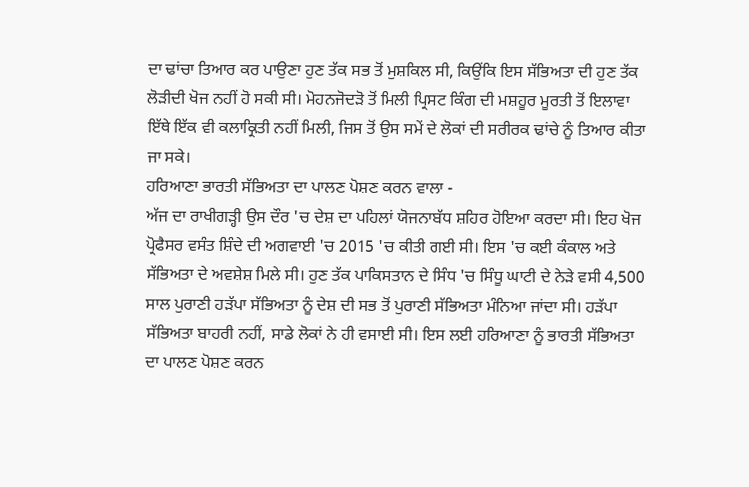ਦਾ ਢਾਂਚਾ ਤਿਆਰ ਕਰ ਪਾਉਣਾ ਹੁਣ ਤੱਕ ਸਭ ਤੋਂ ਮੁਸ਼ਕਿਲ ਸੀ, ਕਿਉਂਕਿ ਇਸ ਸੱਭਿਅਤਾ ਦੀ ਹੁਣ ਤੱਕ ਲੋੜੀਦੀ ਖੋਜ ਨਹੀਂ ਹੋ ਸਕੀ ਸੀ। ਮੋਹਨਜੋਦੜੋ ਤੋਂ ਮਿਲੀ ਪ੍ਰਿਸਟ ਕਿੰਗ ਦੀ ਮਸ਼ਹੂਰ ਮੂਰਤੀ ਤੋਂ ਇਲਾਵਾ ਇੱਥੇ ਇੱਕ ਵੀ ਕਲਾਕ੍ਰਿਤੀ ਨਹੀਂ ਮਿਲੀ, ਜਿਸ ਤੋਂ ਉਸ ਸਮੇਂ ਦੇ ਲੋਕਾਂ ਦੀ ਸਰੀਰਕ ਢਾਂਚੇ ਨੂੰ ਤਿਆਰ ਕੀਤਾ ਜਾ ਸਕੇ।
ਹਰਿਆਣਾ ਭਾਰਤੀ ਸੱਭਿਅਤਾ ਦਾ ਪਾਲਣ ਪੋਸ਼ਣ ਕਰਨ ਵਾਲਾ -
ਅੱਜ ਦਾ ਰਾਖੀਗੜ੍ਹੀ ਉਸ ਦੌਰ 'ਚ ਦੇਸ਼ ਦਾ ਪਹਿਲਾਂ ਯੋਜਨਾਬੱਧ ਸ਼ਹਿਰ ਹੋਇਆ ਕਰਦਾ ਸੀ। ਇਹ ਖੋਜ ਪ੍ਰੋਫੈਸਰ ਵਸੰਤ ਸ਼ਿੰਦੇ ਦੀ ਅਗਵਾਈ 'ਚ 2015 'ਚ ਕੀਤੀ ਗਈ ਸੀ। ਇਸ 'ਚ ਕਈ ਕੰਕਾਲ ਅਤੇ ਸੱਭਿਅਤਾ ਦੇ ਅਵਸ਼ੇਸ਼ ਮਿਲੇ ਸੀ। ਹੁਣ ਤੱਕ ਪਾਕਿਸਤਾਨ ਦੇ ਸਿੰਧ 'ਚ ਸਿੰਧੂ ਘਾਟੀ ਦੇ ਨੇੜੇ ਵਸੀ 4,500 ਸਾਲ ਪੁਰਾਣੀ ਹੜੱਪਾ ਸੱਭਿਅਤਾ ਨੂੰ ਦੇਸ਼ ਦੀ ਸਭ ਤੋਂ ਪੁਰਾਣੀ ਸੱਭਿਅਤਾ ਮੰਨਿਆ ਜਾਂਦਾ ਸੀ। ਹੜੱਪਾ ਸੱਭਿਅਤਾ ਬਾਹਰੀ ਨਹੀਂ, ਸਾਡੇ ਲੋਕਾਂ ਨੇ ਹੀ ਵਸਾਈ ਸੀ। ਇਸ ਲਈ ਹਰਿਆਣਾ ਨੂੰ ਭਾਰਤੀ ਸੱਭਿਅਤਾ ਦਾ ਪਾਲਣ ਪੋਸ਼ਣ ਕਰਨ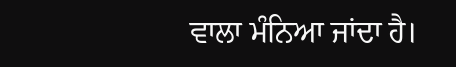ਵਾਲਾ ਮੰਨਿਆ ਜਾਂਦਾ ਹੈ।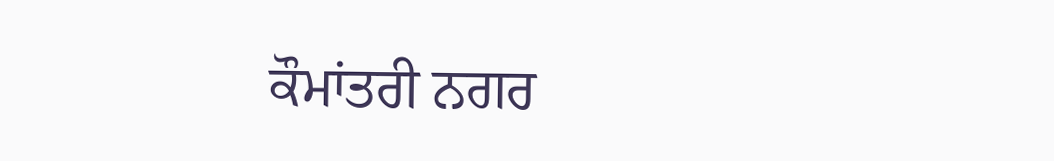ਕੌਮਾਂਤਰੀ ਨਗਰ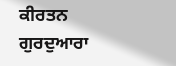ਕੀਰਤਨ ਗੁਰਦੁਆਰਾ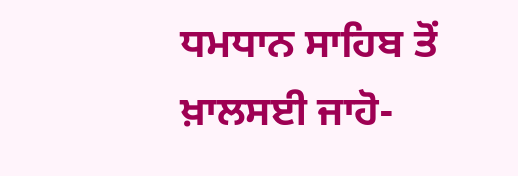ਧਮਧਾਨ ਸਾਹਿਬ ਤੋਂ ਖ਼ਾਲਸਈ ਜਾਹੋ-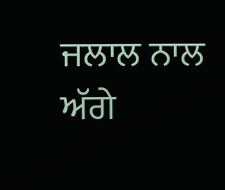ਜਲਾਲ ਨਾਲ ਅੱਗੇ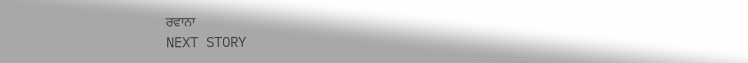ਰਵਾਨਾ
NEXT STORY